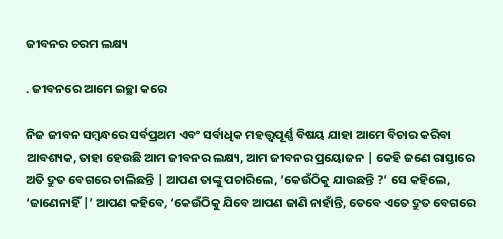ଜୀବନର ଚରମ ଲକ୍ଷ୍ୟ

. ଜୀବନରେ ଆମେ ଇଚ୍ଛା କରେ

ନିଜ ଜୀବନ ସମ୍ବନ୍ଧରେ ସର୍ବପ୍ରଥମ ଏବଂ ସର୍ବାଧିକ ମହତ୍ତ୍ବପୂର୍ଣ୍ଣ ବିଷୟ ଯାହା ଆମେ ବିଚାର କରିବା ଆବଶ୍ୟକ, ତାହା ହେଉଛି ଆମ ଜୀବନର ଲକ୍ଷ୍ୟ, ଆମ ଜୀବନର ପ୍ରୟୋଜନ | କେହି ଜଣେ ରାସ୍ତାରେ ଅତି ଦ୍ରୁତ ବେଗରେ ଚାଲିଛନ୍ତି | ଆପଣ ତାଙ୍କୁ ପଚାରିଲେ, ‘କେଉଁଠିକୁ ଯାଉଛନ୍ତି ?’ ସେ କହିଲେ, ‘ଜାଣେନାହିଁ |’ ଆପଣ କହିବେ, ‘କେଉଁଠିକୁ ଯିବେ ଆପଣ ଜାଣି ନାହାଁନ୍ତି, ତେବେ ଏତେ ଦ୍ରୁତ ବେଗରେ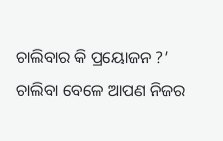ଚାଲିବାର କି ପ୍ରୟୋଜନ ?’ ଚାଲିବା ବେଳେ ଆପଣ ନିଜର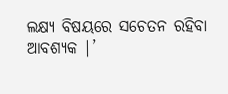ଲକ୍ଷ୍ୟ ବିଷୟରେ ସଚେତନ ରହିବା ଆବଶ୍ୟକ |’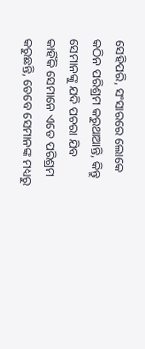ସେହିପରି, ସଂସାରରେ ଲୋକେ କଠିନ ପରିଶ୍ରମ କରୁଥାଆନ୍ତି, କିନ୍ତୁ ସେମାନଙ୍କୁ ଯଦି ପଚରା ଯିବ କାହିଁକି ସେମାନେ ଏତେ ପରିଶ୍ରମ କରୁଛନ୍ତି, ତେବେ ସେମାନଙ୍କ ମଧ୍ୟରୁ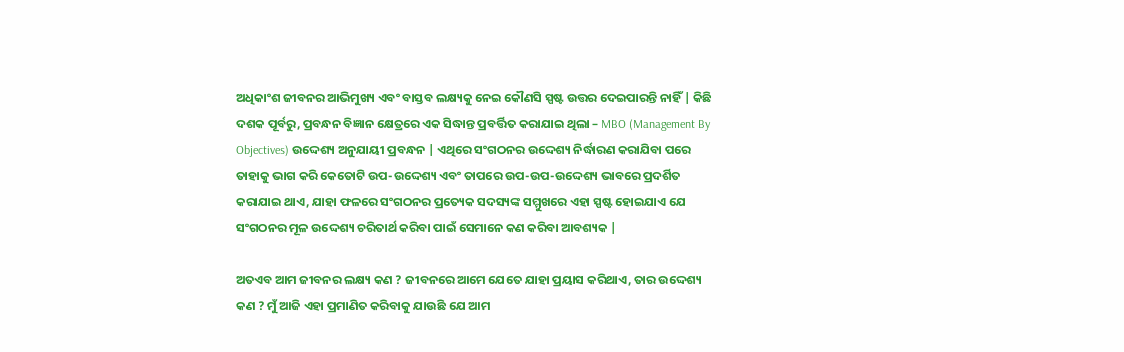ଅଧିକାଂଶ ଜୀବନର ଆଭିମୁଖ୍ୟ ଏବଂ ବାସ୍ତବ ଲକ୍ଷ୍ୟକୁ ନେଇ କୌଣସି ସ୍ପଷ୍ଟ ଉତ୍ତର ଦେଇପାରନ୍ତି ନାହିଁ | କିଛି ଦଶକ ପୂର୍ବରୁ, ପ୍ରବନ୍ଧନ ବିଜ୍ଞାନ କ୍ଷେତ୍ରରେ ଏକ ସିଦ୍ଧାନ୍ତ ପ୍ରବର୍ତ୍ତିତ କରାଯାଇ ଥିଲା – MBO (Management By Objectives) ଉଦ୍ଦେଶ୍ୟ ଅନୁଯାୟୀ ପ୍ରବନ୍ଧନ | ଏଥିରେ ସଂଗଠନର ଉଦ୍ଦେଶ୍ୟ ନିର୍ଦ୍ଧାରଣ କରାଯିବା ପରେ ତାହାକୁ ଭାଗ କରି କେତୋଟି ଉପ-ଉଦ୍ଦେଶ୍ୟ ଏବଂ ତାପରେ ଉପ-ଉପ-ଉଦ୍ଦେଶ୍ୟ ଭାବରେ ପ୍ରଦର୍ଶିତ କରାଯାଇ ଥାଏ, ଯାହା ଫଳରେ ସଂଗଠନର ପ୍ରତ୍ୟେକ ସଦସ୍ୟଙ୍କ ସମ୍ମୁଖରେ ଏହା ସ୍ପଷ୍ଟ ହୋଇଯାଏ ଯେ ସଂଗଠନର ମୂଳ ଉଦ୍ଦେଶ୍ୟ ଚରିତାର୍ଥ କରିବା ପାଇଁ ସେମାନେ କଣ କରିବା ଆବଶ୍ୟକ |

ଅତଏବ ଆମ ଜୀବନର ଲକ୍ଷ୍ୟ କଣ ? ଜୀବନରେ ଆମେ ଯେତେ ଯାହା ପ୍ରୟାସ କରିଥାଏ, ତାର ଉଦ୍ଦେଶ୍ୟ କଣ ? ମୁଁ ଆଜି ଏହା ପ୍ରମାଣିତ କରିବାକୁ ଯାଉଛି ଯେ ଆମ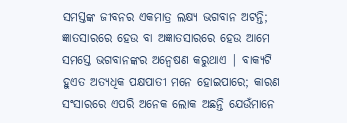ସମସ୍ତଙ୍କ ଜୀବନର ଏକମାତ୍ର ଲକ୍ଷ୍ୟ ଭଗବାନ ଅଟନ୍ତି; ଜ୍ଞାତସାରରେ ହେଉ ବା ଅଜ୍ଞାତସାରରେ ହେଉ ଆମେ ସମସ୍ତେ ଭଗବାନଙ୍କର ଅନ୍ବେଷଣ କରୁଥାଏ | ବାକ୍ୟଟି ହୁଏତ ଅତ୍ୟଧିକ ପକ୍ଷପାତୀ ମନେ ହୋଇପାରେ; କାରଣ ସଂସାରରେ ଏପରି ଅନେକ ଲୋକ ଅଛନ୍ତି ଯେଉଁମାନେ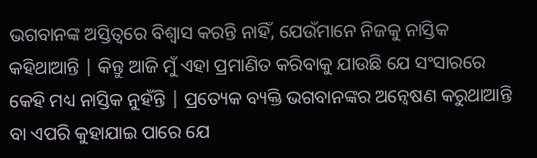ଭଗବାନଙ୍କ ଅସ୍ତିତ୍ବରେ ବିଶ୍ବାସ କରନ୍ତି ନାହିଁ, ଯେଉଁମାନେ ନିଜକୁ ନାସ୍ତିକ କହିଥାଆନ୍ତି | କିନ୍ତୁ ଆଜି ମୁଁ ଏହା ପ୍ରମାଣିତ କରିବାକୁ ଯାଉଛି ଯେ ସଂସାରରେ କେହି ମଧ୍ୟ ନାସ୍ତିକ ନୁହଁନ୍ତି | ପ୍ରତ୍ୟେକ ବ୍ୟକ୍ତି ଭଗବାନଙ୍କର ଅନ୍ବେଷଣ କରୁଥାଆନ୍ତି ବା ଏପରି କୁହାଯାଇ ପାରେ ଯେ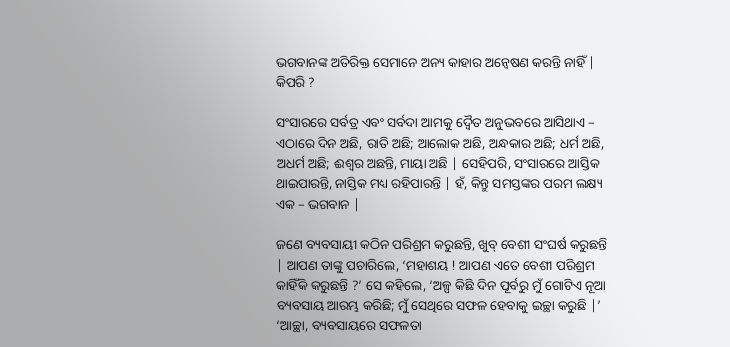ଭଗବାନଙ୍କ ଅତିରିକ୍ତ ସେମାନେ ଅନ୍ୟ କାହାର ଅନ୍ବେଷଣ କରନ୍ତି ନାହିଁ | କିପରି ?

ସଂସାରରେ ସର୍ବତ୍ର ଏବଂ ସର୍ବଦା ଆମକୁ ଦ୍ବୈତ ଅନୁଭବରେ ଆସିଥାଏ – ଏଠାରେ ଦିନ ଅଛି, ରାତି ଅଛି; ଆଲୋକ ଅଛି, ଅନ୍ଧକାର ଅଛି; ଧର୍ମ ଅଛି, ଅଧର୍ମ ଅଛି; ଈଶ୍ବର ଅଛନ୍ତି, ମାୟା ଅଛି | ସେହିପରି, ସଂସାରରେ ଆସ୍ତିକ ଥାଇପାରନ୍ତି, ନାସ୍ତିକ ମଧ୍ୟ ରହିପାରନ୍ତି | ହଁ, କିନ୍ତୁ ସମସ୍ତଙ୍କର ପରମ ଲକ୍ଷ୍ୟ ଏକ – ଭଗବାନ |

ଜଣେ ବ୍ୟବସାୟୀ କଠିନ ପରିଶ୍ରମ କରୁଛନ୍ତି, ଖୁବ୍ ବେଶୀ ସଂଘର୍ଷ କରୁଛନ୍ତି | ଆପଣ ତାଙ୍କୁ ପଚାରିଲେ, ‘ମହାଶୟ ! ଆପଣ ଏତେ ବେଶୀ ପରିଶ୍ରମ କାହିଁକି କରୁଛନ୍ତି ?’ ସେ କହିଲେ, ‘ଅଳ୍ପ କିଛି ଦିନ ପୂର୍ବରୁ ମୁଁ ଗୋଟିଏ ନୂଆ ବ୍ୟବସାୟ ଆରମ୍ଭ କରିଛି; ମୁଁ ସେଥିରେ ସଫଳ ହେବାକୁ ଇଚ୍ଛା କରୁଛି |’ ‘ଆଚ୍ଛା, ବ୍ୟବସାୟରେ ସଫଳତା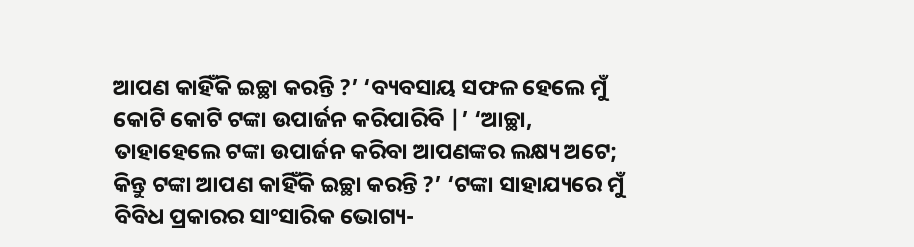ଆପଣ କାହିଁକି ଇଚ୍ଛା କରନ୍ତି ?’ ‘ବ୍ୟବସାୟ ସଫଳ ହେଲେ ମୁଁ କୋଟି କୋଟି ଟଙ୍କା ଉପାର୍ଜନ କରିପାରିବି |’ ‘ଆଚ୍ଛା, ତାହାହେଲେ ଟଙ୍କା ଉପାର୍ଜନ କରିବା ଆପଣଙ୍କର ଲକ୍ଷ୍ୟ ଅଟେ; କିନ୍ତୁ ଟଙ୍କା ଆପଣ କାହିଁକି ଇଚ୍ଛା କରନ୍ତି ?’ ‘ଟଙ୍କା ସାହାଯ୍ୟରେ ମୁଁ ବିବିଧ ପ୍ରକାରର ସାଂସାରିକ ଭୋଗ୍ୟ-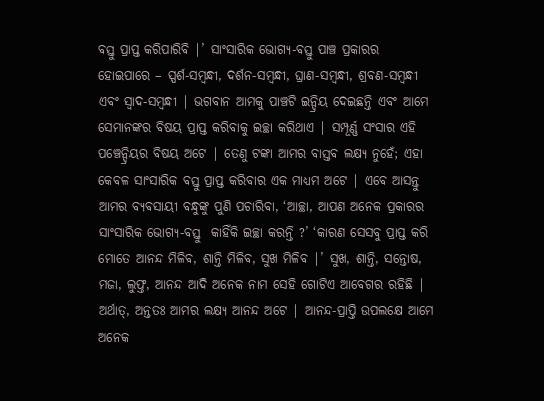ବସ୍ତୁ ପ୍ରାପ୍ତ କରିପାରିବି |’ ସାଂସାରିକ ଭୋଗ୍ୟ-ବସ୍ତୁ ପାଞ୍ଚ ପ୍ରକାରର ହୋଇପାରେ – ସ୍ପର୍ଶ-ସମ୍ବନ୍ଧୀ, ଦର୍ଶନ-ସମ୍ବନ୍ଧୀ, ଘ୍ରାଣ-ସମ୍ବନ୍ଧୀ, ଶ୍ରବଣ-ସମ୍ବନ୍ଧୀ ଏବଂ ସ୍ବାଦ-ସମ୍ବନ୍ଧୀ | ଭଗବାନ ଆମକୁ ପାଞ୍ଚଟି ଇନ୍ଦ୍ରିୟ ଦେଇଛନ୍ତି ଏବଂ ଆମେ ସେମାନଙ୍କର ବିଷୟ ପ୍ରାପ୍ତ କରିବାକୁ ଇଚ୍ଛା କରିଥାଏ | ସମ୍ପୂର୍ଣ୍ଣ ସଂସାର ଏହି ପଞ୍ଚେନ୍ଦ୍ରିୟର ବିଷୟ ଅଟେ | ତେଣୁ ଟଙ୍କା ଆମର ବାସ୍ତବ ଲକ୍ଷ୍ୟ ନୁହେଁ; ଏହା କେବଳ ସାଂସାରିକ ବସ୍ତୁ ପ୍ରାପ୍ତ କରିବାର ଏକ ମାଧ୍ୟମ ଅଟେ | ଏବେ ଆସନ୍ତୁ ଆମର ବ୍ୟବସାୟୀ ବନ୍ଧୁଙ୍କୁ ପୁଣି ପଚାରିବା, ‘ଆଚ୍ଛା, ଆପଣ ଅନେକ ପ୍ରକାରର ସାଂସାରିକ ଭୋଗ୍ୟ-ବସ୍ତୁ  କାହିଁକି ଇଚ୍ଛା କରନ୍ତି ?’ ‘କାରଣ ସେସବୁ ପ୍ରାପ୍ତ କରି ମୋତେ ଆନନ୍ଦ ମିଳିବ, ଶାନ୍ତି ମିଳିବ, ସୁଖ ମିଳିବ |’ ସୁଖ, ଶାନ୍ତି, ସନ୍ତୋଷ, ମଜା, ଲୁଫ୍ତ, ଆନନ୍ଦ ଆଦି ଅନେକ ନାମ ସେହି ଗୋଟିଏ ଆବେଗର ରହିଛି | ଅର୍ଥାତ୍, ଅନ୍ତତଃ ଆମର ଲକ୍ଷ୍ୟ ଆନନ୍ଦ ଅଟେ | ଆନନ୍ଦ-ପ୍ରାପ୍ତି ଉପଲକ୍ଷେ ଆମେ ଅନେକ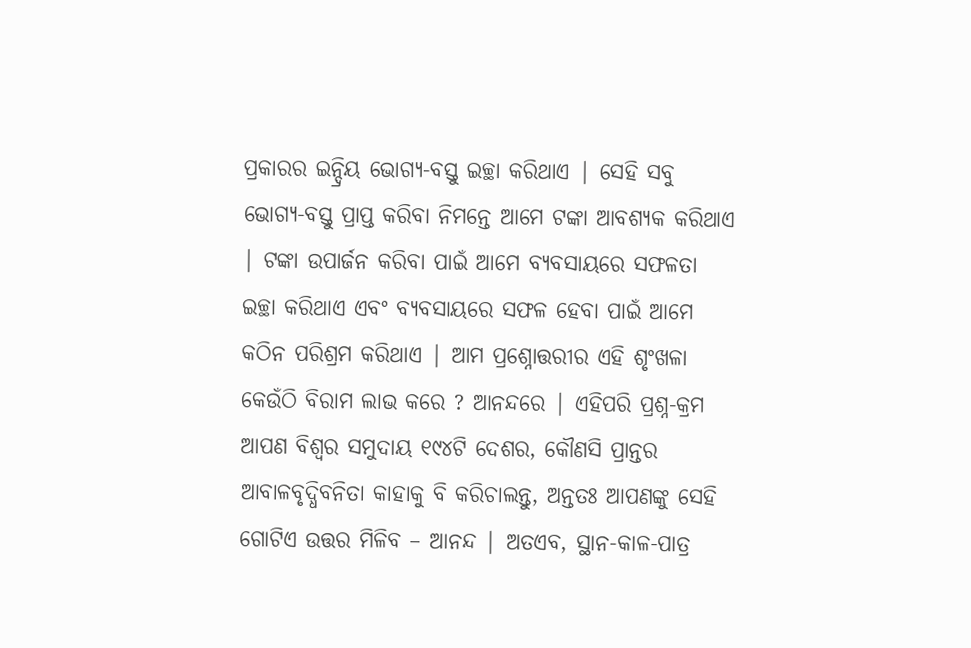ପ୍ରକାରର ଇନ୍ଦ୍ରିୟ ଭୋଗ୍ୟ-ବସ୍ତୁ ଇଚ୍ଛା କରିଥାଏ | ସେହି ସବୁ ଭୋଗ୍ୟ-ବସ୍ତୁ ପ୍ରାପ୍ତ କରିବା ନିମନ୍ତେ ଆମେ ଟଙ୍କା ଆବଶ୍ୟକ କରିଥାଏ | ଟଙ୍କା ଉପାର୍ଜନ କରିବା ପାଇଁ ଆମେ ବ୍ୟବସାୟରେ ସଫଳତା ଇଚ୍ଛା କରିଥାଏ ଏବଂ ବ୍ୟବସାୟରେ ସଫଳ ହେବା ପାଇଁ ଆମେ କଠିନ ପରିଶ୍ରମ କରିଥାଏ | ଆମ ପ୍ରଶ୍ନୋତ୍ତରୀର ଏହି ଶୃଂଖଳା କେଉଁଠି ବିରାମ ଲାଭ କରେ ? ଆନନ୍ଦରେ | ଏହିପରି ପ୍ରଶ୍ନ-କ୍ରମ ଆପଣ ବିଶ୍ବର ସମୁଦାୟ ୧୯୪ଟି ଦେଶର, କୌଣସି ପ୍ରାନ୍ତର ଆବାଳବୃଦ୍ଧିବନିତା କାହାକୁ ବି କରିଚାଲନ୍ତୁ, ଅନ୍ତତଃ ଆପଣଙ୍କୁ ସେହି ଗୋଟିଏ ଉତ୍ତର ମିଳିବ – ଆନନ୍ଦ | ଅତଏବ, ସ୍ଥାନ-କାଳ-ପାତ୍ର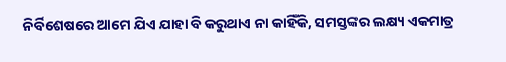ନିର୍ବିଶେଷରେ ଆମେ ଯିଏ ଯାହା ବି କରୁଥାଏ ନା କାହିଁକି, ସମସ୍ତଙ୍କର ଲକ୍ଷ୍ୟ ଏକମାତ୍ର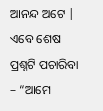ଆନନ୍ଦ ଅଟେ | ଏବେ ଶେଷ ପ୍ରଶ୍ନଟି ପଚାରିବା – “ଆମେ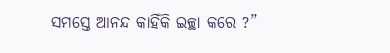ସମସ୍ତେ ଆନନ୍ଦ କାହିଁକି ଇଚ୍ଛା କରେ ?”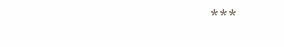***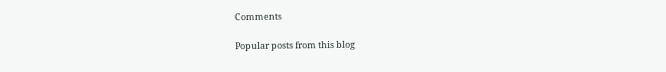Comments

Popular posts from this blog